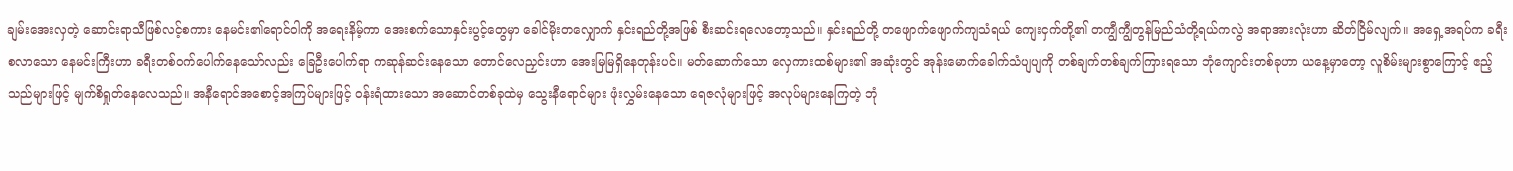ချမ်းအေးလှတဲ့ ဆောင်းရာသီဖြစ်လင့်စကား နေမင်း၏ရောင်ဝါကို အရေးနိမ့်ကာ အေးစက်သောနှင်းပွင့်တွေမှာ ခေါင်မိုးတလျှောက် နှင်းရည်တို့အဖြစ် စီးဆင်းရလေတော့သည်။ နှင်းရည်တို့ တဖျောက်ဖျောက်ကျသံရယ် ကျေးငှက်တို့၏ တကျွီကျွီတွန်မြည်သံတို့ရယ်ကလွဲ အရာအားလုံးဟာ ဆိတ်ငြိမ်လျက်။ အရှေ့အရပ်က ခရီးစလာသော နေမင်းကြီးဟာ ခရီးတစ်ဝက်ပေါက်နေသော်လည်း ခြေဦးပေါက်ရာ ကဆုန်ဆင်းနေသော တောင်လေညှင်းဟာ အေးမြမြရှိနေတုန်းပင်။ မတ်ဆောက်သော လှေကားထစ်များ၏ အဆုံးတွင် အုန်းမောက်ခေါက်သံပျပျကို တစ်ချက်တစ်ချက်ကြားရသော ဘုံကျောင်းတစ်ခုဟာ ယနေ့မှာတော့ လူစိမ်းများစွာကြောင့် ဧည့်သည်များဖြင့် မျက်စိရှုတ်နေလေသည်။ အနီရောင်အစောင့်အကြပ်များဖြင့် ဝန်းရံထားသော အဆောင်တစ်ခုထဲမှ သွေးနီရောင်များ ဖုံးလွှမ်းနေသော ရေဇလုံများဖြင့် အလုပ်များနေကြတဲ့ ဘုံ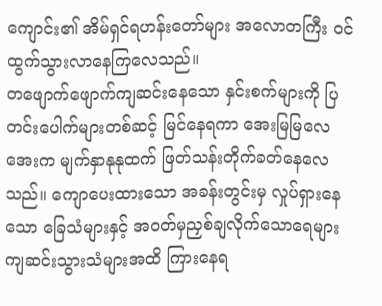ကျောင်း၏ အိမ်ရှင်ရဟန်းတော်များ အလောတကြီး ဝင်ထွက်သွားလာနေကြလေသည်။
တဖျောက်ဖျောက်ကျဆင်းနေသော နှင်းစက်များကို ပြတင်းပေါက်များတစ်ဆင့် မြင်နေရကာ အေးမြမြလေအေးက မျက်နှာနုနုထက် ဖြတ်သန်းတိုက်ခတ်နေလေသည်။ ကျောပေးထားသော အခန်းတွင်းမှ လှုပ်ရှားနေသော ခြေသံများနှင့် အဝတ်မှညှစ်ချလိုက်သောရေများ ကျဆင်းသွားသံများအထိ ကြားနေရ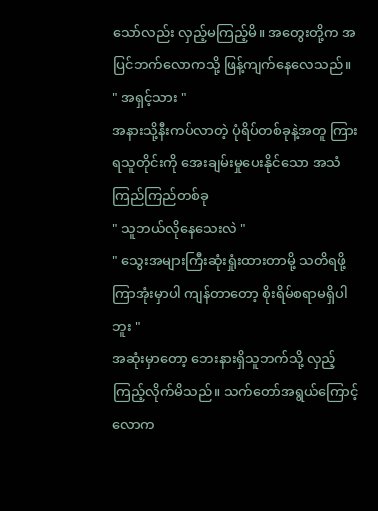သော်လည်း လှည့်မကြည့်မိ။ အတွေးတို့က အပြင်ဘက်လောကသို့ ဖြန့်ကျက်နေလေသည်။
" အရှင့်သား "
အနားသို့နီးကပ်လာတဲ့ ပုံရိပ်တစ်ခုနဲ့အတူ ကြားရသူတိုင်းကို အေးချမ်းမှုပေးနိုင်သော အသံကြည်ကြည်တစ်ခု
" သူဘယ်လိုနေသေးလဲ "
" သွေးအများကြီးဆုံးရှုံးထားတာမို့ သတိရဖို့ကြာအုံးမှာပါ ကျန်တာတော့ စိုးရိမ်စရာမရှိပါဘူး "
အဆုံးမှာတော့ ဘေးနားရှိသူဘက်သို့ လှည့်ကြည့်လိုက်မိသည်။ သက်တော်အရွယ်ကြောင့် လောက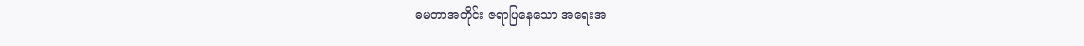ဓမတာအတိုင်း ဇရာပြနေသော အရေးအ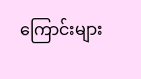ကြောင်းများ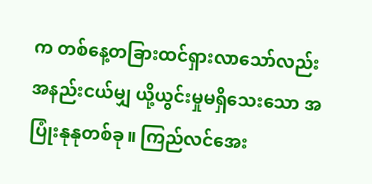က တစ်နေ့တခြားထင်ရှားလာသော်လည်း အနည်းငယ်မျှ ယို့ယွင်းမှုမရှိသေးသော အပြုံးနုနုတစ်ခု။ ကြည်လင်အေး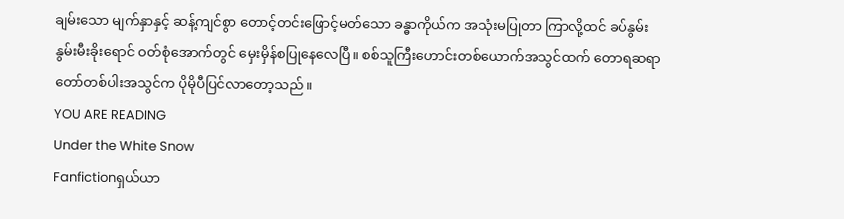ချမ်းသော မျက်နှာနှင့် ဆန့်ကျင်စွာ တောင့်တင်းဖြောင့်မတ်သော ခန္ဓာကိုယ်က အသုံးမပြုတာ ကြာလို့ထင် ခပ်နွမ်းနွမ်းမီးခိုးရောင် ဝတ်စုံအောက်တွင် မှေးမှိန်စပြုနေလေပြီ။ စစ်သူကြီးဟောင်းတစ်ယောက်အသွင်ထက် တောရဆရာတော်တစ်ပါးအသွင်က ပိုမိုပီပြင်လာတော့သည်။
YOU ARE READING
Under the White Snow
Fanfictionရှယ်ယာ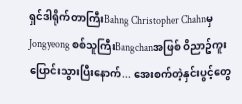ရှင်ဒါရိုက်တာကြီးBahng Christopher Chahnမှ Jongyeong စစ်သူကြီးBangchanအဖြစ် ဝိညာဥ်ကူးပြောင်းသွားပြီးနောက်... အေးစက်တဲ့နှင်းပွင့်တွေ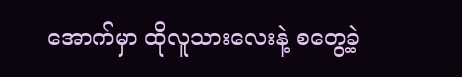အောက်မှာ ထိုလူသားလေးနဲ့ စတွေ့ခဲ့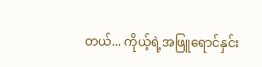တယ်... ကိုယ့်ရဲ့အဖြူရောင်နှင်း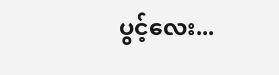ပွင့်လေး...